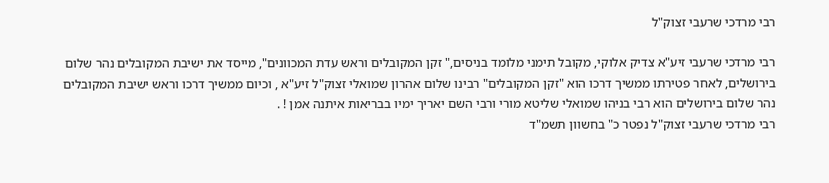רבי מרדכי שרעבי זצוק"ל

רבי מרדכי שרעבי זיע"א צדיק אלוקי, מקובל תימני מלומד בניסים," זקן המקובלים וראש עדת המכוונים", מייסד את ישיבת המקובלים נהר שלום בירושלים, לאחר פטירתו ממשיך דרכו הוא "זקן המקובלים" רבינו שלום אהרון שמואלי זצוק"ל זיע"א , וכיום ממשיך דרכו וראש ישיבת המקובלים נהר שלום בירושלים הוא רבי בניהו שמואלי שליטא מורי ורבי השם יאריך ימיו בבריאות איתנה אמן ! .
רבי מרדכי שרעבי זצוק"ל נפטר כ" בחשוון תשמ"ד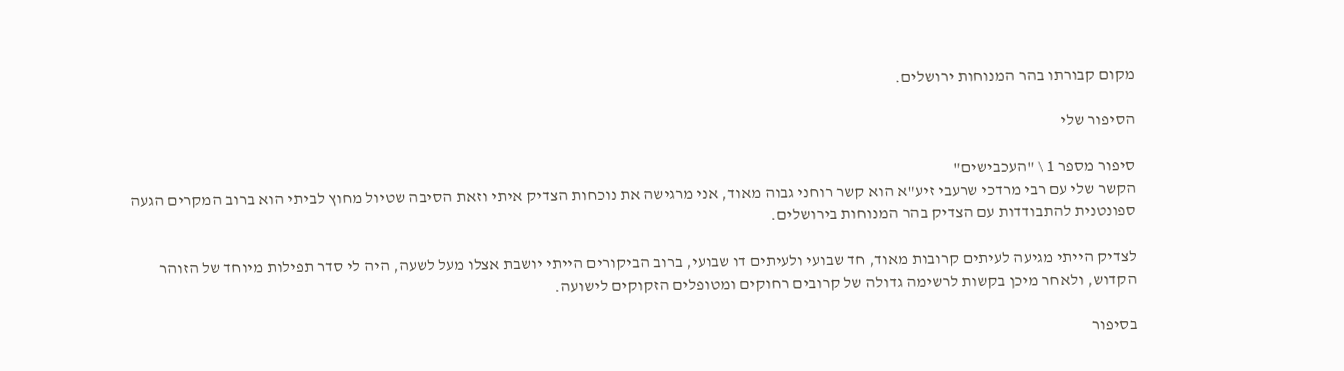מקום קבורתו בהר המנוחות ירושלים.

הסיפור שלי

סיפור מספר 1 \ "העכבישים"
הקשר שלי עם רבי מרדכי שרעבי זיע"א הוא קשר רוחני גבוה מאוד, אני מרגישה את נוכחות הצדיק איתי וזאת הסיבה שטיול מחוץ לביתי הוא ברוב המקרים הגעה ספונטנית להתבודדות עם הצדיק בהר המנוחות בירושלים.

לצדיק הייתי מגיעה לעיתים קרובות מאוד, חד שבועי ולעיתים דו שבועי, ברוב הביקורים הייתי יושבת אצלו מעל לשעה, היה לי סדר תפילות מיוחד של הזוהר הקדוש, ולאחר מיכן בקשות לרשימה גדולה של קרובים רחוקים ומטופלים הזקוקים לישועה.

בסיפור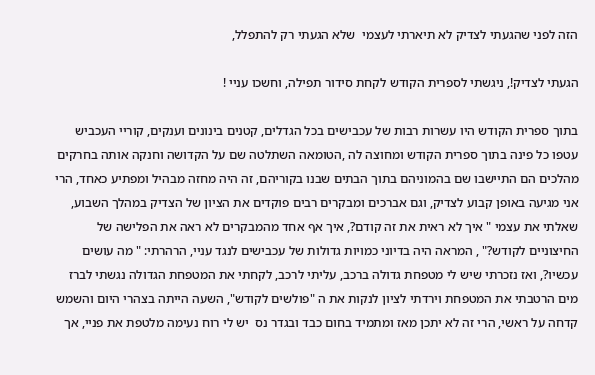הזה לפני שהגעתי לצדיק לא תיארתי לעצמי  שלא הגעתי רק להתפלל,

הגעתי לצדיק!, ניגשתי לספרית הקודש לקחת סידור תפילה, וחשכו עניי !

בתוך ספרית הקודש היו עשרות רבות של עכבישים בכל הגדלים, קטנים בינונים וענקים, קוריי העכביש עטפו כל פינה בתוך ספרית הקודש ומחוצה לה ,הטומאה השתלטה שם על הקדושה וחנקה אותה בחרקים מהלכים הם התיישבו שם בהמוניהם בתוך הבתים שבנו בקוריהם, זה היה מחזה מבהיל ומפתיע כאחד, הרי אני מגיעה באופן קבוע לצדיק, וגם אברכים ומבקרים רבים פוקדים את הציון של הצדיק במהלך השבוע, שאלתי את עצמי " איך לא ראית את זה קודם?, איך אף אחד מהמבקרים לא ראה את הפלישה של החיצוניים לקודש?" , המראה היה בדיוני כמויות גדולות של עכבישים לנגד עניי, הרהרתי: " מה עושים עכשיו?, ואז נזכרתי שיש לי מטפחת גדולה ברכב, עליתי לרכב, לקחתי את המטפחת הגדולה נגשתי לברז מים הרטבתי את המטפחת וירדתי לציון לנקות את ה "פולשים לקודש", השעה הייתה בצהרי היום והשמש קדחה על ראשי, הרי זה לא יתכן מאז ומתמיד בחום כבד ובגדר נס  יש לי רוח נעימה מלטפת את פניי, אך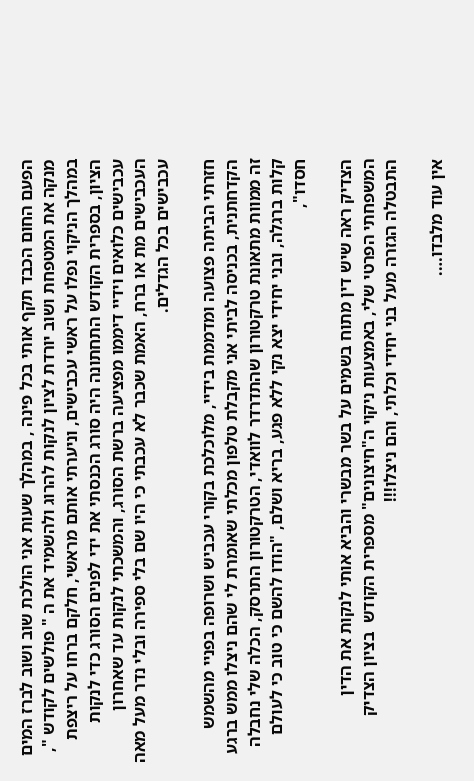הפעם החום הכבד תקף אותי בכל פינה , במהלך שעות אני הולכת שוב ושוב לברז המים מנקה את המטפחת ושוב יורדת לציון לנקות להרוג ולהשמיד את ה " פולשים לקודש ", במהלך הניקוי נפלו על ראשי עכבישים, וניערתי אותם מראשי, חלקם ברחו על ריצפת הציון, בספרית הקודש התחתונה היה סורג הכנסתי את ידי לפנים הסורג כדי לנקות עכבישים כלואים וידיי דיממו מפציעה ברשת הסורג, והמשכתי לנקות עד שאחרון העכבישים מת או ברח, האמת שכבר לא עכבתי כי היו שם בלי ספירה ובלי נדר מעל מאה עכבישים בכל הגדלים.

חזרתי הביתה פצועה ומדממת בידיי, מלוכלכת בקורי עכביש ושרופה בפניי מהשמש הקדחתנית, בכניסה לביתי אני מקבלת טלפון מכלתי שאומרת לי שהם ניצלו ממש ברגע זה ממוות מתאונת טרקטורון שהתדרדר לוואדי, הטרקטורון התרסק, הכלה שלי נחבלה קלות ברגלה, ובני יחידי יצא נקי ללא פגע, בריא ושלם, "הודו להשם כי טוב כי לעולם חסדו",

הצדיק ראה שיש דין מתוח בשמים על בשר מבשרי והביא אותי לנקות את הדין המשפחתי הפרטי שלי, באמצעות ניקוי ה"חיצונים" מספרית הקודש  בציון הצדיק התבטלה הגזרה מעל בני יחידי וכלתי, והם ניצלו!!!

אין עוד מלבדו….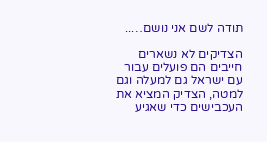תודה לשם אני נושם…..

הצדיקים לא נשארים חייבים הם פועלים עבור עם ישראל גם למעלה וגם למטה, הצדיק המציא את העכבישים כדי שאגיע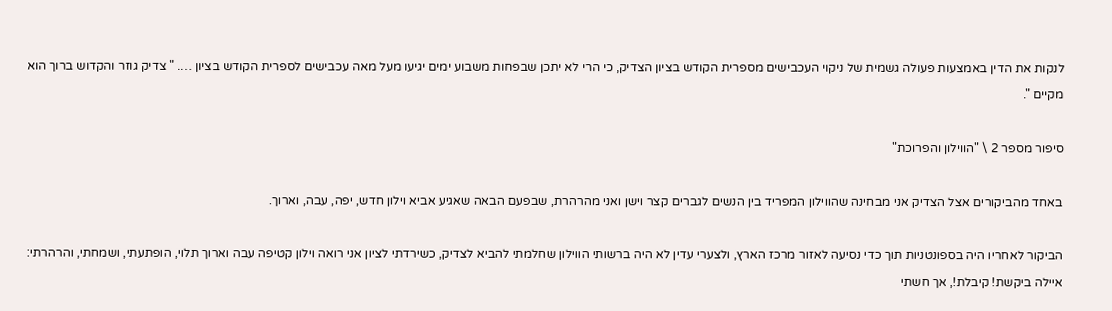לנקות את הדין באמצעות פעולה גשמית של ניקוי העכבישים מספרית הקודש בציון הצדיק, כי הרי לא יתכן שבפחות משבוע ימים יגיעו מעל מאה עכבישים לספרית הקודש בציון …. " צדיק גוזר והקדוש ברוך הוא מקיים ".

סיפור מספר 2 \ "הווילון והפרוכת"

באחד מהביקורים אצל הצדיק אני מבחינה שהווילון המפריד בין הנשים לגברים קצר וישן ואני מהרהרת, שבפעם הבאה שאגיע אביא וילון חדש, יפה, עבה, וארוך.

הביקור לאחריו היה בספונטניות תוך כדי נסיעה לאזור מרכז הארץ, ולצערי עדין לא היה ברשותי הווילון שחלמתי להביא לצדיק, כשירדתי לציון אני רואה וילון קטיפה עבה וארוך תלוי, הופתעתי, ושמחתי, והרהרתי: איילה ביקשת! קיבלת!, אך חשתי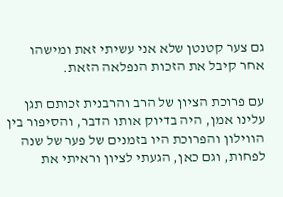גם צער קטנטן שלא אני עשיתי זאת ומישהו אחר קיבל את הזכות הנפלאה הזאת.

עם פרוכת הציון של הרב והרבנית זכותם תגן עלינו אמן, היה בדיוק אותו הדבר, והסיפור בין  הווילון והפרוכת היו בזמנים של פער של שנה לפחות, וגם כאן, הגעתי לציון וראיתי את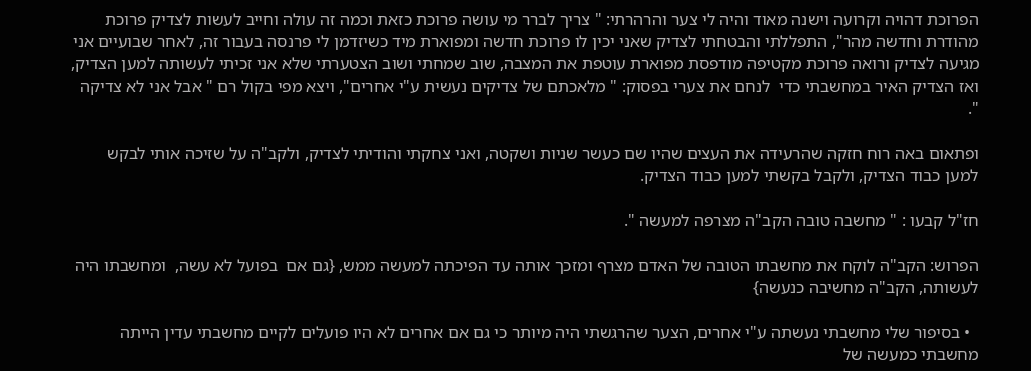הפרוכת דהויה וקרועה וישנה מאוד והיה לי צער והרהרתי: " צריך לברר מי עושה פרוכת כזאת וכמה זה עולה וחייב לעשות לצדיק פרוכת מהודרת וחדשה מהר", התפללתי והבטחתי לצדיק שאני יכין לו פרוכת חדשה ומפוארת מיד כשיזדמן לי פרנסה בעבור זה, לאחר שבועיים אני מגיעה לצדיק ורואה פרוכת מקטיפה מודפסת מפוארת עוטפת את המצבה, שוב שמחתי ושוב הצטערתי שלא אני זכיתי לעשותה למען הצדיק, ואז הצדיק האיר במחשבתי כדי  לנחם את צערי בפסוק: " מלאכתם של צדיקים נעשית ע"י אחרים", ויצא מפי בקול רם " אבל אני לא צדיקה ".

ופתאום באה רוח חזקה שהרעידה את העצים שהיו שם כעשר שניות ושקטה, ואני צחקתי והודיתי לצדיק, ולקב"ה על שזיכה אותי לבקש למען כבוד הצדיק, ולקבל בקשתי למען כבוד הצדיק.

חז"ל קבעו : " מחשבה טובה הקב"ה מצרפה למעשה ".

הפרוש: הקב"ה לוקח את מחשבתו הטובה של האדם מצרף ומזכך אותה עד הפיכתה למעשה ממש, {גם אם  בפועל לא עשה,  ומחשבתו היה לעשותה, הקב"ה מחשיבה כנעשה}

  • בסיפור שלי מחשבתי נעשתה ע"י אחרים, הצער שהרגשתי היה מיותר כי גם אם אחרים לא היו פועלים לקיים מחשבתי עדין הייתה מחשבתי כמעשה של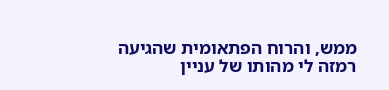ממש, והרוח הפתאומית שהגיעה רמזה לי מהותו של עניין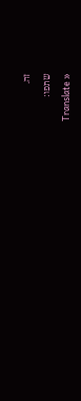זה.

שתפו:

Translate »